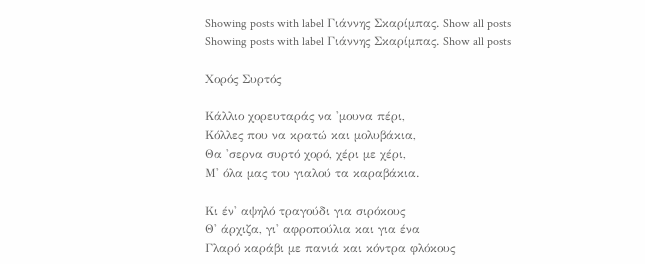Showing posts with label Γιάννης Σκαρίμπας. Show all posts
Showing posts with label Γιάννης Σκαρίμπας. Show all posts

Χορός Συρτός

Κάλλιο χορευταράς να 'μουνα πέρι,
Κόλλες που να κρατώ και μολυβάκια,
Θα 'σερνα συρτό χορό, χέρι με χέρι,
Μ' όλα μας του γιαλού τα καραβάκια.

Κι έν' αψηλό τραγούδι για σιρόκους
Θ' άρχιζα, γι' αφροπούλια και για ένα
Γλαρό καράβι με πανιά και κόντρα φλόκους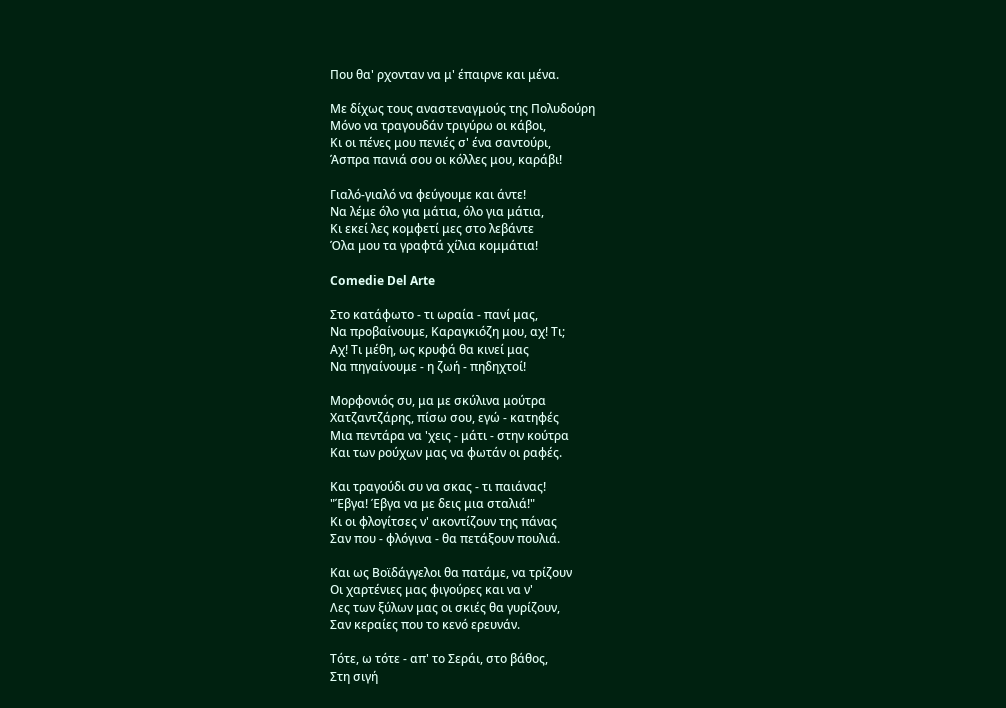Που θα' ρχονταν να μ' έπαιρνε και μένα.

Με δίχως τους αναστεναγμούς της Πολυδούρη
Μόνο να τραγουδάν τριγύρω οι κάβοι,
Κι οι πένες μου πενιές σ' ένα σαντούρι,
Άσπρα πανιά σου οι κόλλες μου, καράβι!

Γιαλό-γιαλό να φεύγουμε και άντε!
Να λέμε όλο για μάτια, όλο για μάτια,
Κι εκεί λες κομφετί μες στο λεβάντε
Όλα μου τα γραφτά χίλια κομμάτια!

Comedie Del Arte

Στο κατάφωτο - τι ωραία - πανί μας,
Να προβαίνουμε, Καραγκιόζη μου, αχ! Τι;
Αχ! Τι μέθη, ως κρυφά θα κινεί μας
Να πηγαίνουμε - η ζωή - πηδηχτοί!

Μορφονιός συ, μα με σκύλινα μούτρα
Χατζαντζάρης, πίσω σου, εγώ - κατηφές
Μια πεντάρα να 'χεις - μάτι - στην κούτρα
Και των ρούχων μας να φωτάν οι ραφές.

Και τραγούδι συ να σκας - τι παιάνας!
"Έβγα! Έβγα να με δεις μια σταλιά!"
Κι οι φλογίτσες ν' ακοντίζουν της πάνας
Σαν που - φλόγινα - θα πετάξουν πουλιά.

Και ως Βοϊδάγγελοι θα πατάμε, να τρίζουν
Οι χαρτένιες μας φιγούρες και να ν'
Λες των ξύλων μας οι σκιές θα γυρίζουν,
Σαν κεραίες που το κενό ερευνάν.

Τότε, ω τότε - απ' το Σεράι, στο βάθος,
Στη σιγή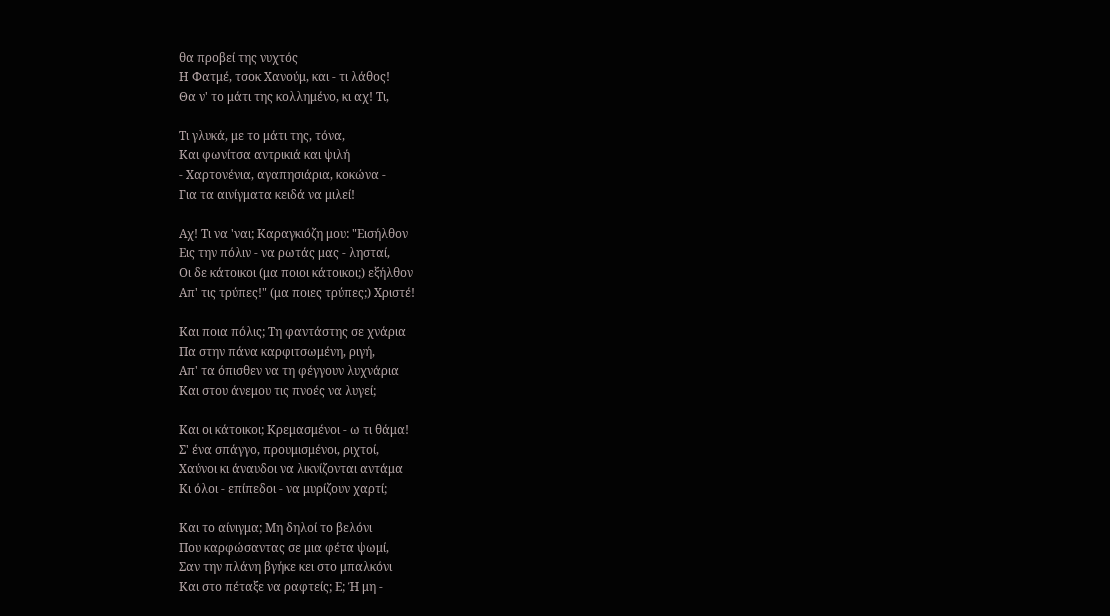θα προβεί της νυχτός
Η Φατμέ, τσοκ Χανούμ, και - τι λάθος!
Θα ν' το μάτι της κολλημένο, κι αχ! Τι,

Τι γλυκά, με το μάτι της, τόνα,
Και φωνίτσα αντρικιά και ψιλή
- Χαρτονένια, αγαπησιάρια, κοκώνα -
Για τα αινίγματα κειδά να μιλεί!

Αχ! Τι να 'ναι; Καραγκιόζη μου: "Εισήλθον
Εις την πόλιν - να ρωτάς μας - λησταί,
Οι δε κάτοικοι (μα ποιοι κάτοικοι;) εξήλθον
Απ' τις τρύπες!" (μα ποιες τρύπες;) Χριστέ!

Και ποια πόλις; Τη φαντάστης σε χνάρια
Πα στην πάνα καρφιτσωμένη, ριγή,
Απ' τα όπισθεν να τη φέγγουν λυχνάρια
Και στου άνεμου τις πνοές να λυγεί;

Και οι κάτοικοι; Κρεμασμένοι - ω τι θάμα!
Σ' ένα σπάγγο, προυμισμένοι, ριχτοί,
Χαύνοι κι άναυδοι να λικνίζονται αντάμα
Κι όλοι - επίπεδοι - να μυρίζουν χαρτί;

Και το αίνιγμα; Μη δηλοί το βελόνι
Που καρφώσαντας σε μια φέτα ψωμί,
Σαν την πλάνη βγήκε κει στο μπαλκόνι
Και στο πέταξε να ραφτείς; Ε; Ή μη -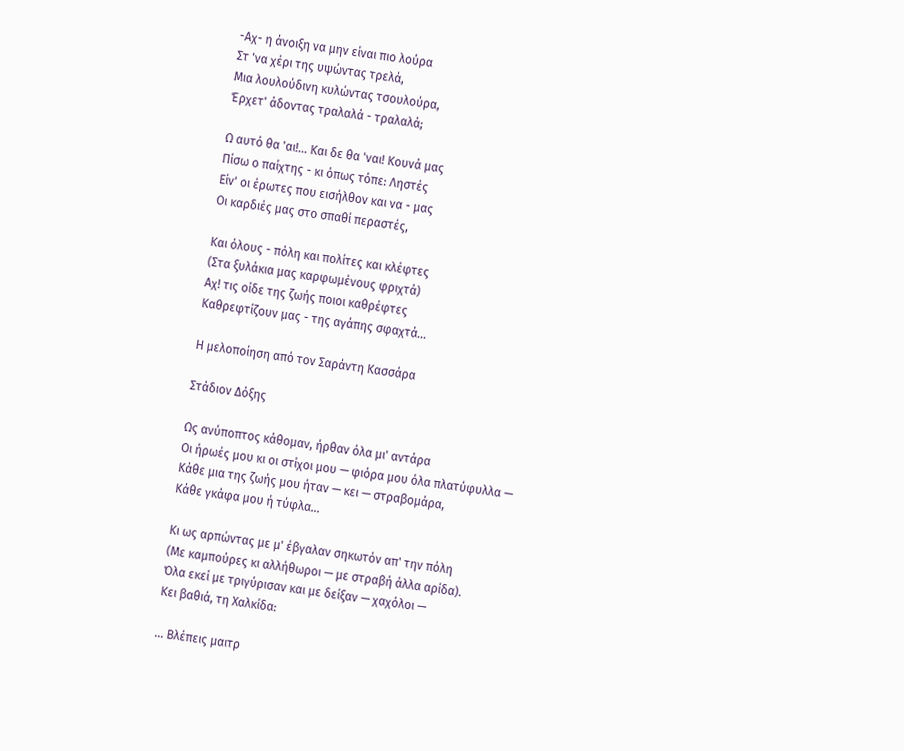-Αχ- η άνοιξη να μην είναι πιο λούρα
Στ 'να χέρι της υψώντας τρελά,
Μια λουλούδινη κυλώντας τσουλούρα,
Έρχετ' άδοντας τραλαλά - τραλαλά;

Ω αυτό θα 'αι!... Και δε θα 'ναι! Κουνά μας
Πίσω ο παίχτης - κι όπως τόπε: Ληστές
Είν' οι έρωτες που εισήλθον και να - μας
Οι καρδιές μας στο σπαθί περαστές,

Και όλους - πόλη και πολίτες και κλέφτες
(Στα ξυλάκια μας καρφωμένους φριχτά)
Αχ! τις οίδε της ζωής ποιοι καθρέφτες
Καθρεφτίζουν μας - της αγάπης σφαχτά...

Η μελοποίηση από τον Σαράντη Κασσάρα

Στάδιον Δόξης

Ως ανύποπτος κάθομαν, ήρθαν όλα μι' αντάρα
Οι ήρωές μου κι οι στίχοι μου — φιόρα μου όλα πλατύφυλλα —
Κάθε μια της ζωής μου ήταν — κει — στραβομάρα,
Κάθε γκάφα μου ή τύφλα...

Κι ως αρπώντας με μ' έβγαλαν σηκωτόν απ' την πόλη
(Με καμπούρες κι αλλήθωροι — με στραβή άλλα αρίδα).
Όλα εκεί με τριγύρισαν και με δείξαν — χαχόλοι —
Κει βαθιά, τη Χαλκίδα:

... Βλέπεις μαιτρ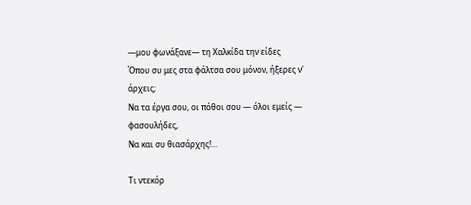—μου φωνάξανε— τη Χαλκίδα την είδες
Όπου συ μες στα φάλτσα σου μόνον, ήξερες ν' άρχεις;
Να τα έργα σου, οι πόθοι σου — όλοι εμείς — φασουλήδες,
Να και συ θιασάρχης!...

Τι ντεκόρ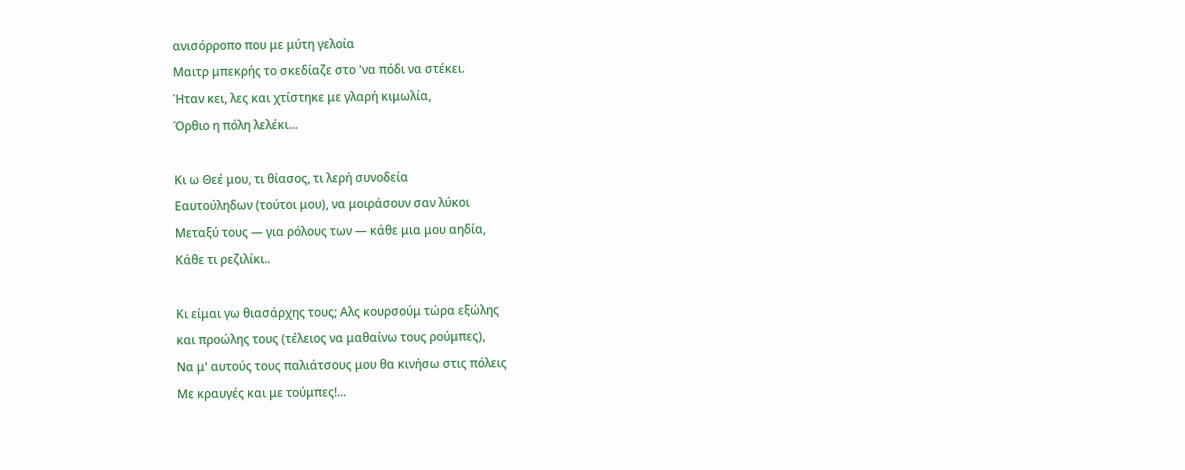ανισόρροπο που με μύτη γελοία
Μαιτρ μπεκρής το σκεδίαζε στο 'να πόδι να στέκει.
Ήταν κει, λες και χτίστηκε με γλαρή κιμωλία,
Όρθιο η πόλη λελέκι...

Κι ω Θεέ μου, τι θίασος, τι λερή συνοδεία
Εαυτούληδων (τούτοι μου), να μοιράσουν σαν λύκοι
Μεταξύ τους — για ρόλους των — κάθε μια μου αηδία,
Κάθε τι ρεζιλίκι..

Κι είμαι γω θιασάρχης τους; Αλς κουρσούμ τώρα εξώλης
και προώλης τους (τέλειος να μαθαίνω τους ρούμπες),
Να μ' αυτούς τους παλιάτσους μου θα κινήσω στις πόλεις
Με κραυγές και με τούμπες!...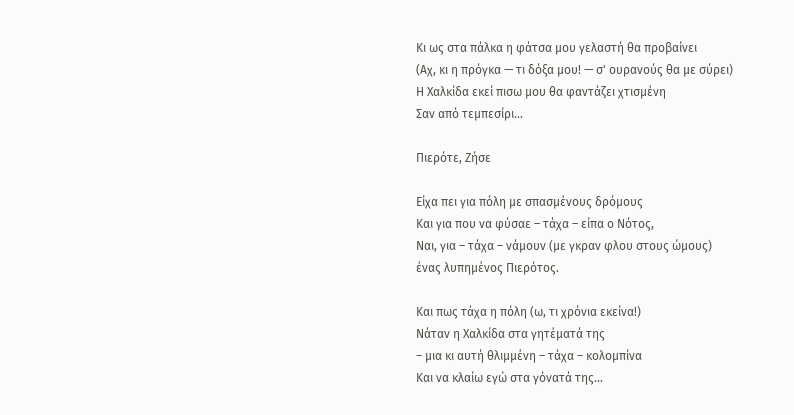Κι ως στα πάλκα η φάτσα μου γελαστή θα προβαίνει
(Αχ, κι η πρόγκα — τι δόξα μου! — σ' ουρανούς θα με σύρει)
Η Χαλκίδα εκεί πισω μου θα φαντάζει χτισμένη
Σαν από τεμπεσίρι...

Πιερότε, Ζήσε

Είχα πει για πόλη με σπασμένους δρόμους
Και για που να φύσαε – τάχα – είπα ο Νότος,
Ναι, για – τάχα – νάμουν (με γκραν φλου στους ώμους)
ένας λυπημένος Πιερότος.

Και πως τάχα η πόλη (ω, τι χρόνια εκείνα!)
Νάταν η Χαλκίδα στα γητέματά της
– μια κι αυτή θλιμμένη – τάχα – κολομπίνα
Και να κλαίω εγώ στα γόνατά της...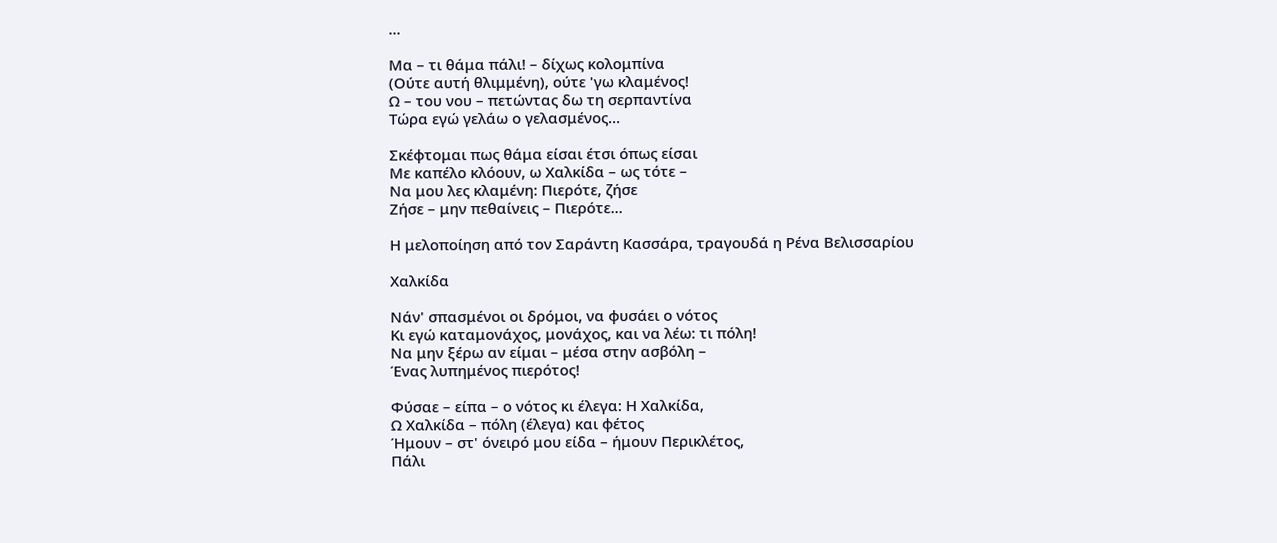...

Μα – τι θάμα πάλι! – δίχως κολομπίνα
(Ούτε αυτή θλιμμένη), ούτε 'γω κλαμένος!
Ω – του νου – πετώντας δω τη σερπαντίνα
Τώρα εγώ γελάω ο γελασμένος...

Σκέφτομαι πως θάμα είσαι έτσι όπως είσαι
Με καπέλο κλόουν, ω Χαλκίδα – ως τότε –
Να μου λες κλαμένη: Πιερότε, ζήσε
Ζήσε – μην πεθαίνεις – Πιερότε...

Η μελοποίηση από τον Σαράντη Κασσάρα, τραγουδά η Ρένα Βελισσαρίου

Χαλκίδα

Νάν' σπασμένοι οι δρόμοι, να φυσάει ο νότος
Κι εγώ καταμονάχος, μονάχος, και να λέω: τι πόλη!
Να μην ξέρω αν είμαι – μέσα στην ασβόλη –
Ένας λυπημένος πιερότος!

Φύσαε – είπα – ο νότος κι έλεγα: Η Χαλκίδα,
Ω Χαλκίδα – πόλη (έλεγα) και φέτος
Ήμουν – στ' όνειρό μου είδα – ήμουν Περικλέτος,
Πάλι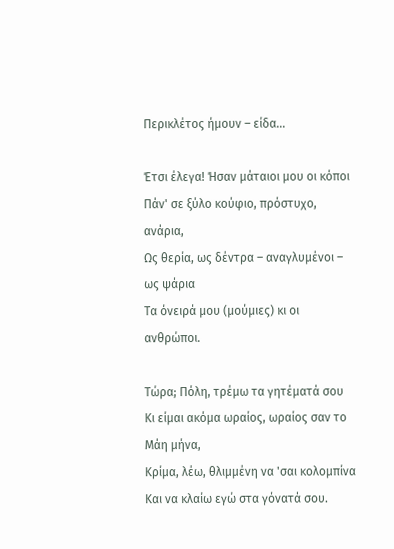Περικλέτος ήμουν – είδα…

Έτσι έλεγα! Ήσαν μάταιοι μου οι κόποι
Πάν' σε ξύλο κούφιο, πρόστυχο, ανάρια,
Ως θερία, ως δέντρα – αναγλυμένοι – ως ψάρια
Τα όνειρά μου (μούμιες) κι οι ανθρώποι.

Τώρα; Πόλη, τρέμω τα γητέματά σου
Κι είμαι ακόμα ωραίος, ωραίος σαν το Μάη μήνα,
Κρίμα, λέω, θλιμμένη να 'σαι κολομπίνα
Και να κλαίω εγώ στα γόνατά σου.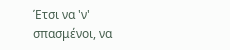Έτσι να 'ν' σπασμένοι, να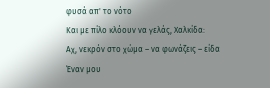φυσά απ' το νότο
Και με πίλο κλόουν να γελάς, Χαλκίδα:
Αχ, νεκρόν στο χώμα – να φωνάζεις – είδα
Έναν μου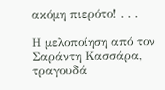ακόμη πιερότο! . . .

Η μελοποίηση από τον Σαράντη Κασσάρα, τραγουδά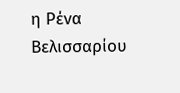η Ρένα Βελισσαρίου